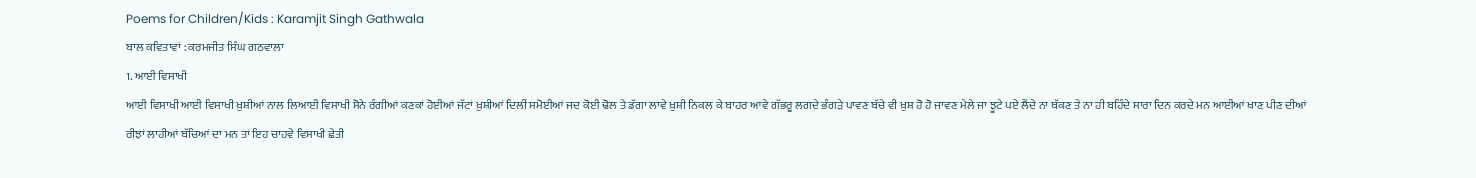Poems for Children/Kids : Karamjit Singh Gathwala
ਬਾਲ ਕਵਿਤਾਵਾਂ : ਕਰਮਜੀਤ ਸਿੰਘ ਗਠਵਾਲਾ
1. ਆਈ ਵਿਸਾਖੀ
ਆਈ ਵਿਸਾਖੀ ਆਈ ਵਿਸਾਖੀ ਖ਼ੁਸ਼ੀਆਂ ਨਾਲ ਲਿਆਈ ਵਿਸਾਖੀ ਸੋਨੇ ਰੰਗੀਆਂ ਕਣਕਾਂ ਹੋਈਆਂ ਜੱਟਾਂ ਖ਼ੁਸ਼ੀਆਂ ਦਿਲੀਂ ਸਮੋਈਆਂ ਜਦ ਕੋਈ ਢੋਲ ਤੇ ਡੱਗਾ ਲਾਵੇ ਖ਼ੁਸ਼ੀ ਨਿਕਲ ਕੇ ਬਾਹਰ ਆਵੇ ਗੱਭਰੂ ਲਗਦੇ ਭੰਗੜੇ ਪਾਵਣ ਬੱਚੇ ਵੀ ਖ਼ੁਸ਼ ਹੋ ਹੋ ਜਾਵਣ ਮੇਲੇ ਜਾ ਝੂਟੇ ਪਏ ਲੈਂਦੇ ਨਾ ਥੱਕਣ ਤੇ ਨਾ ਹੀ ਬਹਿੰਦੇ ਸਾਰਾ ਦਿਨ ਕਰਦੇ ਮਨ ਆਈਆਂ ਖਾਣ ਪੀਣ ਦੀਆਂ ਰੀਝਾਂ ਲਾਹੀਆਂ ਬੱਚਿਆਂ ਦਾ ਮਨ ਤਾਂ ਇਹ ਚਾਹਵੇ ਵਿਸਾਖੀ ਛੇਤੀ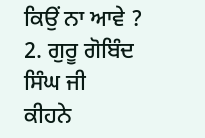ਕਿਉਂ ਨਾ ਆਵੇ ?
2. ਗੁਰੂ ਗੋਬਿੰਦ ਸਿੰਘ ਜੀ
ਕੀਹਨੇ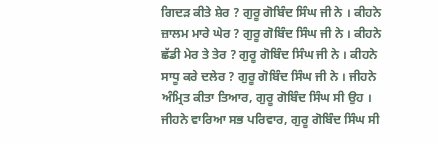ਗਿਦੜ ਕੀਤੇ ਸ਼ੇਰ ? ਗੁਰੂ ਗੋਬਿੰਦ ਸਿੰਘ ਜੀ ਨੇ । ਕੀਹਨੇ ਜ਼ਾਲਮ ਮਾਰੇ ਘੇਰ ? ਗੁਰੂ ਗੋਬਿੰਦ ਸਿੰਘ ਜੀ ਨੇ । ਕੀਹਨੇ ਛੱਡੀ ਮੇਰ ਤੇ ਤੇਰ ? ਗੁਰੂ ਗੋਬਿੰਦ ਸਿੰਘ ਜੀ ਨੇ । ਕੀਹਨੇ ਸਾਧੂ ਕਰੇ ਦਲੇਰ ? ਗੁਰੂ ਗੋਬਿੰਦ ਸਿੰਘ ਜੀ ਨੇ । ਜੀਹਨੇ ਅੰਮ੍ਰਿਤ ਕੀਤਾ ਤਿਆਰ, ਗੁਰੂ ਗੋਬਿੰਦ ਸਿੰਘ ਸੀ ਉਹ । ਜੀਹਨੇ ਵਾਰਿਆ ਸਭ ਪਰਿਵਾਰ, ਗੁਰੂ ਗੋਬਿੰਦ ਸਿੰਘ ਸੀ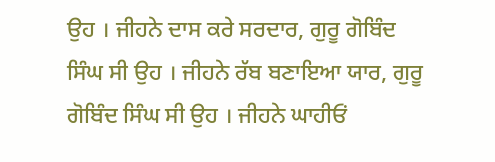ਉਹ । ਜੀਹਨੇ ਦਾਸ ਕਰੇ ਸਰਦਾਰ, ਗੁਰੂ ਗੋਬਿੰਦ ਸਿੰਘ ਸੀ ਉਹ । ਜੀਹਨੇ ਰੱਬ ਬਣਾਇਆ ਯਾਰ, ਗੁਰੂ ਗੋਬਿੰਦ ਸਿੰਘ ਸੀ ਉਹ । ਜੀਹਨੇ ਘਾਹੀਓਂ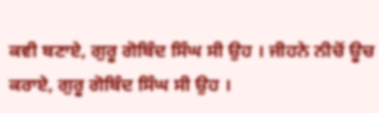ਕਵੀ ਬਣਾਏ, ਗੁਰੂ ਗੋਬਿੰਦ ਸਿੰਘ ਸੀ ਉਹ । ਜੀਹਨੇ ਨੀਚੋਂ ਊਚ ਕਰਾਏ, ਗੁਰੂ ਗੋਬਿੰਦ ਸਿੰਘ ਸੀ ਉਹ ।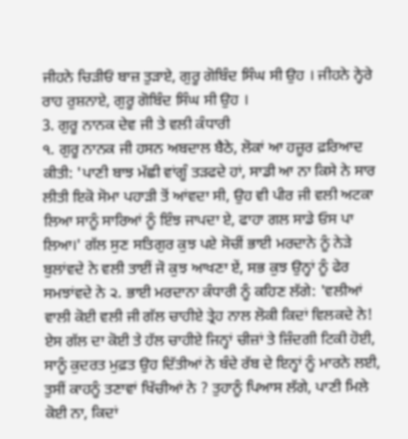ਜੀਹਨੇ ਚਿੜੀਓਂ ਬਾਜ਼ ਤੁੜਾਏ, ਗੁਰੂ ਗੋਬਿੰਦ ਸਿੰਘ ਸੀ ਉਹ । ਜੀਹਨੇ ਨ੍ਹੇਰੇ ਰਾਹ ਰੁਸ਼ਨਾਏ, ਗੁਰੂ ਗੋਬਿੰਦ ਸਿੰਘ ਸੀ ਉਹ ।
3. ਗੁਰੂ ਨਾਨਕ ਦੇਵ ਜੀ ਤੇ ਵਲੀ ਕੰਧਾਰੀ
੧. ਗੁਰੂ ਨਾਨਕ ਜੀ ਹਸਨ ਅਬਦਾਲ ਬੈਠੇ, ਲੋਕਾਂ ਆ ਹਜ਼ੂਰ ਫ਼ਰਿਆਦ ਕੀਤੀ: 'ਪਾਣੀ ਬਾਝ ਮੱਛੀ ਵਾਂਗੂੰ ਤੜਫਦੇ ਹਾਂ, ਸਾਡੀ ਆ ਨਾ ਕਿਸੇ ਨੇ ਸਾਰ ਲੀਤੀ ਇਕੋ ਸੋਮਾ ਪਹਾੜੀ ਤੋਂ ਆਂਵਦਾ ਸੀ, ਉਹ ਵੀ ਪੀਰ ਜੀ ਵਲੀ ਅਟਕਾ ਲਿਆ ਸਾਨੂੰ ਸਾਰਿਆਂ ਨੂੰ ਇੰਝ ਜਾਪਦਾ ਏ, ਫਾਹਾ ਗਲ ਸਾਡੇ ਓਸ ਪਾ ਲਿਆ।' ਗੱਲ ਸੁਣ ਸਤਿਗੁਰ ਕੁਝ ਪਏ ਸੋਚੀਂ ਭਾਈ ਮਰਦਾਨੇ ਨੂੰ ਨੇੜੇ ਬੁਲਾਂਵਦੇ ਨੇ ਵਲੀ ਤਾਈਂ ਜੋ ਕੁਝ ਆਖਣਾ ਏਂ, ਸਭ ਕੁਝ ਉਨ੍ਹਾਂ ਨੂੰ ਫੇਰ ਸਮਝਾਂਵਦੇ ਨੇ ੨. ਭਾਈ ਮਰਦਾਨਾ ਕੰਧਾਰੀ ਨੂੰ ਕਹਿਣ ਲੱਗੇ: 'ਵਲੀਆਂ ਵਾਲੀ ਕੋਈ ਵਲੀ ਜੀ ਗੱਲ ਚਾਹੀਏ ਤ੍ਰੇਹ ਨਾਲ ਲੋਕੀ ਕਿਦਾਂ ਵਿਲਕਦੇ ਨੇ! ਏਸ ਗੱਲ ਦਾ ਕੋਈ ਤੇ ਹੱਲ ਚਾਹੀਏ ਜਿਨ੍ਹਾਂ ਚੀਜ਼ਾਂ ਤੇ ਜ਼ਿੰਦਗੀ ਟਿਕੀ ਹੋਈ, ਸਾਨੂੰ ਕੁਦਰਤ ਮੁਫ਼ਤ ਉਹ ਦਿੱਤੀਆਂ ਨੇ ਬੰਦੇ ਰੱਬ ਦੇ ਇਨ੍ਹਾਂ ਨੂੰ ਮਾਰਨੇ ਲਈ, ਤੁਸੀਂ ਕਾਹਨੂੰ ਤਣਾਵਾਂ ਖਿੱਚੀਆਂ ਨੇ ? ਤੁਹਾਨੂੰ ਪਿਆਸ ਲੱਗੇ, ਪਾਣੀ ਮਿਲੇ ਕੋਈ ਨਾ, ਕਿਦਾਂ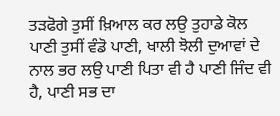ਤੜਫੋਗੇ ਤੁਸੀਂ ਖ਼ਿਆਲ ਕਰ ਲਉ ਤੁਹਾਡੇ ਕੋਲ ਪਾਣੀ ਤੁਸੀਂ ਵੰਡੋ ਪਾਣੀ, ਖਾਲੀ ਝੋਲੀ ਦੁਆਵਾਂ ਦੇ ਨਾਲ ਭਰ ਲਉ ਪਾਣੀ ਪਿਤਾ ਵੀ ਹੈ ਪਾਣੀ ਜਿੰਦ ਵੀ ਹੈ, ਪਾਣੀ ਸਭ ਦਾ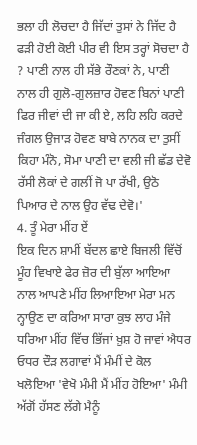ਭਲਾ ਹੀ ਲੋਚਦਾ ਹੈ ਜਿੱਦਾਂ ਤੁਸਾਂ ਨੇ ਜਿੱਦ ਹੈ ਫੜੀ ਹੋਈ ਕੋਈ ਪੀਰ ਵੀ ਇਸ ਤਰ੍ਹਾਂ ਸੋਚਦਾ ਹੈ ? ਪਾਣੀ ਨਾਲ ਹੀ ਸੱਭੇ ਰੌਣਕਾਂ ਨੇ, ਪਾਣੀ ਨਾਲ ਹੀ ਗੁਲੋ-ਗੁਲਜ਼ਾਰ ਹੋਵਣ ਬਿਨਾਂ ਪਾਣੀ ਫਿਰ ਜੀਵਾਂ ਦੀ ਜਾ ਕੀ ਏ, ਲਹਿ ਲਹਿ ਕਰਦੇ ਜੰਗਲ ਉਜਾੜ ਹੋਵਣ ਬਾਬੇ ਨਾਨਕ ਦਾ ਤੁਸੀਂ ਕਿਹਾ ਮੰਨੋ, ਸੋਮਾ ਪਾਣੀ ਦਾ ਵਲੀ ਜੀ ਛੱਡ ਦੇਵੋ ਰੱਸੀ ਲੋਕਾਂ ਦੇ ਗਲੀਂ ਜੋ ਪਾ ਰੱਖੀ, ਉਠੋ ਪਿਆਰ ਦੇ ਨਾਲ ਉਹ ਵੱਢ ਦੇਵੋ।'
4. ਤੂੰ ਮੇਰਾ ਮੀਂਹ ਏਂ
ਇਕ ਦਿਨ ਸ਼ਾਮੀਂ ਬੱਦਲ ਛਾਏ ਬਿਜਲੀ ਵਿੱਚੋਂ ਮੂੰਹ ਵਿਖਾਏ ਫੇਰ ਜ਼ੋਰ ਦੀ ਬੁੱਲਾ ਆਇਆ ਨਾਲ ਆਪਣੇ ਮੀਂਹ ਲਿਆਇਆ ਮੇਰਾ ਮਨ ਨ੍ਹਾਉਣ ਦਾ ਕਰਿਆ ਸਾਰਾ ਕੁਝ ਲਾਹ ਮੰਜੇ ਧਰਿਆ ਮੀਂਹ ਵਿੱਚ ਭਿੱਜਾਂ ਖ਼ੁਸ਼ ਹੋ ਜਾਵਾਂ ਐਧਰ ਓਧਰ ਦੌੜ ਲਗਾਵਾਂ ਮੈਂ ਮੰਮੀਂ ਦੇ ਕੋਲ ਖਲੋਇਆ 'ਵੇਖੋ ਮੰਮੀ ਮੈਂ ਮੀਂਹ ਹੋਇਆ' ਮੰਮੀ ਅੱਗੋਂ ਹੱਸਣ ਲੱਗੇ ਮੈਨੂੰ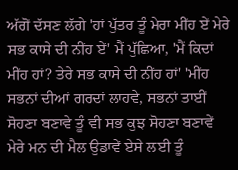ਅੱਗੋਂ ਦੱਸਣ ਲੱਗੇ 'ਹਾਂ ਪੁੱਤਰ ਤੂੰ ਮੇਰਾ ਮੀਂਹ ਏਂ ਮੇਰੇ ਸਭ ਕਾਸੇ ਦੀ ਨੀਂਹ ਏਂ' ਮੈਂ ਪੁੱਛਿਆ, 'ਮੈਂ ਕਿਦਾਂ ਮੀਂਹ ਹਾਂ? ਤੇਰੇ ਸਭ ਕਾਸੇ ਦੀ ਨੀਂਹ ਹਾਂ' 'ਮੀਂਹ ਸਭਨਾਂ ਦੀਆਂ ਗਰਦਾਂ ਲਾਹਵੇ, ਸਭਨਾਂ ਤਾਈਂ ਸੋਹਣਾ ਬਣਾਵੇ ਤੂੰ ਵੀ ਸਭ ਕੁਝ ਸੋਹਣਾ ਬਣਾਵੇਂ ਮੇਰੇ ਮਨ ਦੀ ਮੈਲ ਉਡਾਵੇਂ ਏਸੇ ਲਈ ਤੂੰ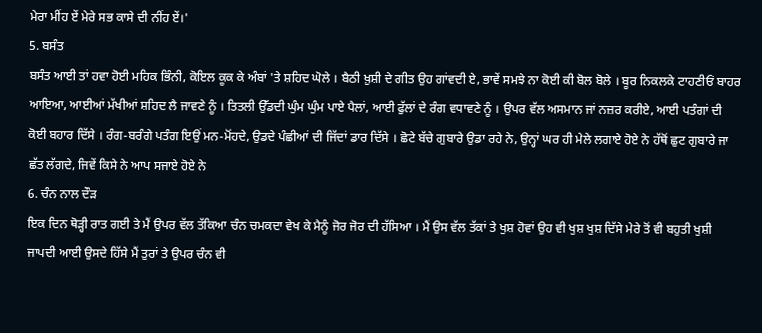ਮੇਰਾ ਮੀਂਹ ਏਂ ਮੇਰੇ ਸਭ ਕਾਸੇ ਦੀ ਨੀਂਹ ਏਂ।'
5. ਬਸੰਤ
ਬਸੰਤ ਆਈ ਤਾਂ ਹਵਾ ਹੋਈ ਮਹਿਕ ਭਿੰਨੀ, ਕੋਇਲ ਕੂਕ ਕੇ ਅੰਬਾਂ 'ਤੇ ਸ਼ਹਿਦ ਘੋਲੇ । ਬੈਠੀ ਖ਼ੁਸ਼ੀ ਦੇ ਗੀਤ ਉਹ ਗਾਂਵਦੀ ਏ, ਭਾਵੇਂ ਸਮਝੇ ਨਾ ਕੋਈ ਕੀ ਬੋਲ ਬੋਲੇ । ਬੂਰ ਨਿਕਲਕੇ ਟਾਹਣੀਓਂ ਬਾਹਰ ਆਇਆ, ਆਈਆਂ ਮੱਖੀਆਂ ਸ਼ਹਿਦ ਲੈ ਜਾਵਣੇ ਨੂੰ । ਤਿਤਲੀ ਉੱਡਦੀ ਘੁੰਮ ਘੁੰਮ ਪਾਏ ਪੈਲਾਂ, ਆਈ ਫੁੱਲਾਂ ਦੇ ਰੰਗ ਵਧਾਵਣੇ ਨੂੰ । ਉਪਰ ਵੱਲ ਅਸਮਾਨ ਜਾਂ ਨਜ਼ਰ ਕਰੀਏ, ਆਈ ਪਤੰਗਾਂ ਦੀ ਕੋਈ ਬਹਾਰ ਦਿੱਸੇ । ਰੰਗ-ਬਰੰਗੇ ਪਤੰਗ ਇਉਂ ਮਨ-ਮੋਂਹਦੇ, ਉਡਦੇ ਪੰਛੀਆਂ ਦੀ ਜਿੱਦਾਂ ਡਾਰ ਦਿੱਸੇ । ਛੋਟੇ ਬੱਚੇ ਗੁਬਾਰੇ ਉਡਾ ਰਹੇ ਨੇ, ਉਨ੍ਹਾਂ ਘਰ ਹੀ ਮੇਲੇ ਲਗਾਏ ਹੋਏ ਨੇ ਹੱਥੋਂ ਛੁਟ ਗੁਬਾਰੇ ਜਾ ਛੱਤ ਲੱਗਦੇ, ਜਿਵੇਂ ਕਿਸੇ ਨੇ ਆਪ ਸਜਾਏ ਹੋਏ ਨੇ
6. ਚੰਨ ਨਾਲ ਦੌੜ
ਇਕ ਦਿਨ ਥੋੜ੍ਹੀ ਰਾਤ ਗਈ ਤੇ ਮੈਂ ਉਪਰ ਵੱਲ ਤੱਕਿਆ ਚੰਨ ਚਮਕਦਾ ਵੇਖ ਕੇ ਮੈਨੂੰ ਜੋਰ ਜੋਰ ਦੀ ਹੱਸਿਆ । ਮੈਂ ਉਸ ਵੱਲ ਤੱਕਾਂ ਤੇ ਖੁਸ਼ ਹੋਵਾਂ ਉਹ ਵੀ ਖੁਸ਼ ਖੁਸ਼ ਦਿੱਸੇ ਮੇਰੇ ਤੋਂ ਵੀ ਬਹੁਤੀ ਖੁਸ਼ੀ ਜਾਪਦੀ ਆਈ ਉਸਦੇ ਹਿੱਸੇ ਮੈਂ ਤੁਰਾਂ ਤੇ ਉਪਰ ਚੰਨ ਵੀ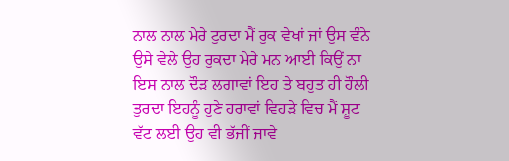ਨਾਲ ਨਾਲ ਮੇਰੇ ਟੁਰਦਾ ਮੈਂ ਰੁਕ ਵੇਖਾਂ ਜਾਂ ਉਸ ਵੰਨੇ ਉਸੇ ਵੇਲੇ ਉਹ ਰੁਕਦਾ ਮੇਰੇ ਮਨ ਆਈ ਕਿਉਂ ਨਾ ਇਸ ਨਾਲ ਦੌੜ ਲਗਾਵਾਂ ਇਹ ਤੇ ਬਹੁਤ ਹੀ ਹੌਲੀ ਤੁਰਦਾ ਇਹਨੂੰ ਹੁਣੇ ਹਰਾਵਾਂ ਵਿਹੜੇ ਵਿਚ ਮੈਂ ਸ਼ੂਟ ਵੱਟ ਲਈ ਉਹ ਵੀ ਭੱਜੀਂ ਜਾਵੇ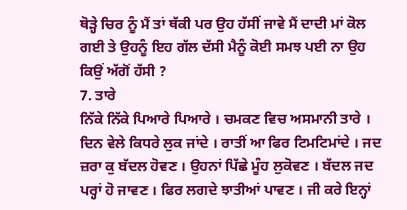ਥੋੜ੍ਹੇ ਚਿਰ ਨੂੰ ਮੈਂ ਤਾਂ ਥੱਕੀ ਪਰ ਉਹ ਹੱਸੀਂ ਜਾਵੇ ਮੈਂ ਦਾਦੀ ਮਾਂ ਕੋਲ ਗਈ ਤੇ ਉਹਨੂੰ ਇਹ ਗੱਲ ਦੱਸੀ ਮੈਨੂੰ ਕੋਈ ਸਮਝ ਪਈ ਨਾ ਉਹ ਕਿਉਂ ਅੱਗੋਂ ਹੱਸੀ ?
7. ਤਾਰੇ
ਨਿੱਕੇ ਨਿੱਕੇ ਪਿਆਰੇ ਪਿਆਰੇ । ਚਮਕਣ ਵਿਚ ਅਸਮਾਨੀ ਤਾਰੇ । ਦਿਨ ਵੇਲੇ ਕਿਧਰੇ ਲੁਕ ਜਾਂਦੇ । ਰਾਤੀਂ ਆ ਫਿਰ ਟਿਮਟਿਮਾਂਦੇ । ਜਦ ਜ਼ਰਾ ਕੁ ਬੱਦਲ ਹੋਵਣ । ਉਹਨਾਂ ਪਿੱਛੇ ਮੂੰਹ ਲੁਕੋਵਣ । ਬੱਦਲ ਜਦ ਪਰ੍ਹਾਂ ਹੋ ਜਾਵਣ । ਫਿਰ ਲਗਦੇ ਝਾਤੀਆਂ ਪਾਵਣ । ਜੀ ਕਰੇ ਇਨ੍ਹਾਂ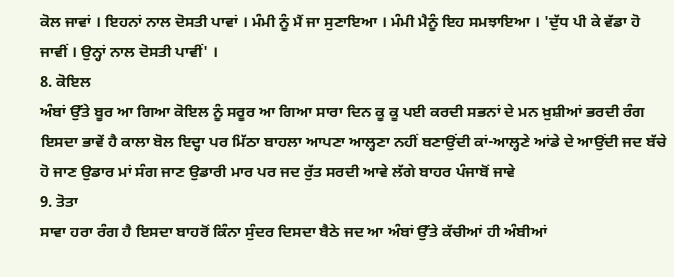ਕੋਲ ਜਾਵਾਂ । ਇਹਨਾਂ ਨਾਲ ਦੋਸਤੀ ਪਾਵਾਂ । ਮੰਮੀ ਨੂੰ ਮੈਂ ਜਾ ਸੁਣਾਇਆ । ਮੰਮੀ ਮੈਨੂੰ ਇਹ ਸਮਝਾਇਆ । 'ਦੁੱਧ ਪੀ ਕੇ ਵੱਡਾ ਹੋ ਜਾਵੀਂ । ਉਨ੍ਹਾਂ ਨਾਲ ਦੋਸਤੀ ਪਾਵੀਂ' ।
8. ਕੋਇਲ
ਅੰਬਾਂ ਉੱਤੇ ਬੂਰ ਆ ਗਿਆ ਕੋਇਲ ਨੂੰ ਸਰੂਰ ਆ ਗਿਆ ਸਾਰਾ ਦਿਨ ਕੂ ਕੂ ਪਈ ਕਰਦੀ ਸਭਨਾਂ ਦੇ ਮਨ ਖ਼ੁਸ਼ੀਆਂ ਭਰਦੀ ਰੰਗ ਇਸਦਾ ਭਾਵੇਂ ਹੈ ਕਾਲਾ ਬੋਲ ਇਦ੍ਹਾ ਪਰ ਮਿੱਠਾ ਬਾਹਲਾ ਆਪਣਾ ਆਲ੍ਹਣਾ ਨਹੀਂ ਬਣਾਉਂਦੀ ਕਾਂ-ਆਲ੍ਹਣੇ ਆਂਡੇ ਦੇ ਆਉਂਦੀ ਜਦ ਬੱਚੇ ਹੋ ਜਾਣ ਉਡਾਰ ਮਾਂ ਸੰਗ ਜਾਣ ਉਡਾਰੀ ਮਾਰ ਪਰ ਜਦ ਰੁੱਤ ਸਰਦੀ ਆਵੇ ਲੱਗੇ ਬਾਹਰ ਪੰਜਾਬੋਂ ਜਾਵੇ
9. ਤੋਤਾ
ਸਾਵਾ ਹਰਾ ਰੰਗ ਹੈ ਇਸਦਾ ਬਾਹਰੋਂ ਕਿੰਨਾ ਸੁੰਦਰ ਦਿਸਦਾ ਬੈਠੇ ਜਦ ਆ ਅੰਬਾਂ ਉੱਤੇ ਕੱਚੀਆਂ ਹੀ ਅੰਬੀਆਂ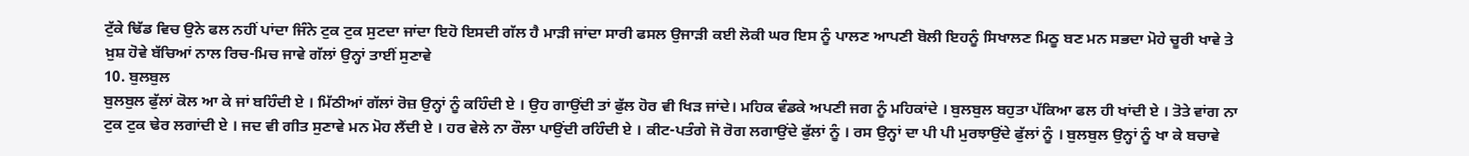ਟੁੱਕੇ ਢਿੱਡ ਵਿਚ ਉਨੇ ਫਲ ਨਹੀਂ ਪਾਂਦਾ ਜਿੰਨੇ ਟੁਕ ਟੁਕ ਸੁਟਦਾ ਜਾਂਦਾ ਇਹੋ ਇਸਦੀ ਗੱਲ ਹੈ ਮਾੜੀ ਜਾਂਦਾ ਸਾਰੀ ਫਸਲ ਉਜਾੜੀ ਕਈ ਲੋਕੀ ਘਰ ਇਸ ਨੂੰ ਪਾਲਣ ਆਪਣੀ ਬੋਲੀ ਇਹਨੂੰ ਸਿਖਾਲਣ ਮਿਠੂ ਬਣ ਮਨ ਸਭਦਾ ਮੋਹੇ ਚੂਰੀ ਖਾਵੇ ਤੇ ਖ਼ੁਸ਼ ਹੋਵੇ ਬੱਚਿਆਂ ਨਾਲ ਰਿਚ-ਮਿਚ ਜਾਵੇ ਗੱਲਾਂ ਉਨ੍ਹਾਂ ਤਾਈਂ ਸੁਣਾਵੇ
10. ਬੁਲਬੁਲ
ਬੁਲਬੁਲ ਫੁੱਲਾਂ ਕੋਲ ਆ ਕੇ ਜਾਂ ਬਹਿੰਦੀ ਏ । ਮਿੱਠੀਆਂ ਗੱਲਾਂ ਰੋਜ਼ ਉਨ੍ਹਾਂ ਨੂੰ ਕਹਿੰਦੀ ਏ । ਉਹ ਗਾਉਂਦੀ ਤਾਂ ਫੁੱਲ ਹੋਰ ਵੀ ਖਿੜ ਜਾਂਦੇ। ਮਹਿਕ ਵੰਡਕੇ ਅਪਣੀ ਜਗ ਨੂੰ ਮਹਿਕਾਂਦੇ । ਬੁਲਬੁਲ ਬਹੁਤਾ ਪੱਕਿਆ ਫਲ ਹੀ ਖਾਂਦੀ ਏ । ਤੋਤੇ ਵਾਂਗ ਨਾ ਟੁਕ ਟੁਕ ਢੇਰ ਲਗਾਂਦੀ ਏ । ਜਦ ਵੀ ਗੀਤ ਸੁਣਾਵੇ ਮਨ ਮੋਹ ਲੈਂਦੀ ਏ । ਹਰ ਵੇਲੇ ਨਾ ਰੌਲਾ ਪਾਉਂਦੀ ਰਹਿੰਦੀ ਏ । ਕੀਟ-ਪਤੰਗੇ ਜੋ ਰੋਗ ਲਗਾਉਂਦੇ ਫੁੱਲਾਂ ਨੂੰ । ਰਸ ਉਨ੍ਹਾਂ ਦਾ ਪੀ ਪੀ ਮੁਰਝਾਉਂਦੇ ਫੁੱਲਾਂ ਨੂੰ । ਬੁਲਬੁਲ ਉਨ੍ਹਾਂ ਨੂੰ ਖਾ ਕੇ ਬਚਾਵੇ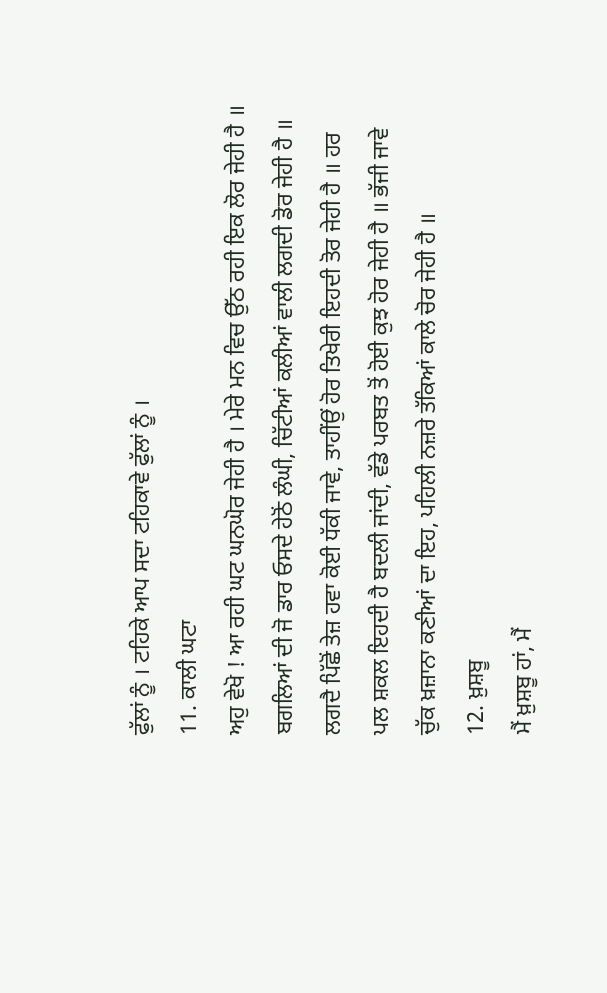ਫੁੱਲਾਂ ਨੂੰ । ਟਹਿਕੇ ਆਪ ਸਦਾ ਟਹਿਕਾਵੇ ਫੁੱਲਾਂ ਨੂੰ ।
11. ਕਾਲੀ ਘਟਾ
ਅਹੁ ਵੇਖੋ ! ਆ ਰਹੀ ਘਟ ਘਨਘੋਰ ਜੇਹੀ ਹੈ । ਮੇਰੇ ਮਨ ਵਿਚ ਉੱਠ ਰਹੀ ਇਕ ਲੋਰ ਜੇਹੀ ਹੈ ॥ ਬਗਲਿਆਂ ਦੀ ਜੋ ਡਾਰ ਓਸਦੇ ਹੇਠੋਂ ਲੰਘੀ, ਚਿੱਟੀਆਂ ਕਲੀਆਂ ਵਾਲੀ ਲਗਦੀ ਡੋਰ ਜੇਹੀ ਹੈ ॥ ਲਗਦੈ ਪਿੱਛੋਂ ਤੇਜ਼ ਹਵਾ ਕੋਈ ਧੱਕੀ ਜਾਵੇ, ਤਾਹੀਂਉਂ ਹੋਰ ਤਿਖੇਰੀ ਇਹਦੀ ਤੋਰ ਜੇਹੀ ਹੈ ॥ ਹਰ ਪਲ ਸ਼ਕਲ ਇਹਦੀ ਹੈ ਬਦਲੀ ਜਾਂਦੀ, ਵੱਡੇ ਪਰਬਤ ਤੋਂ ਹੋਈ ਕੁਝ ਹੋਰ ਜੇਹੀ ਹੈ ॥ ਭੱਜੀ ਜਾਵੇ ਚੁੱਕ ਖ਼ਜ਼ਾਨਾ ਕਣੀਆਂ ਦਾ ਇਹ, ਪਹਿਲੀ ਨਜ਼ਰੇ ਤੱਕਿਆਂ ਕਾਲੇ ਚੋਰ ਜੇਹੀ ਹੈ ॥
12. ਖ਼ੁਸ਼ਬੂ
ਮੈਂ ਖ਼ੁਸ਼ਬੂ ਹਾਂ, ਮੈਂ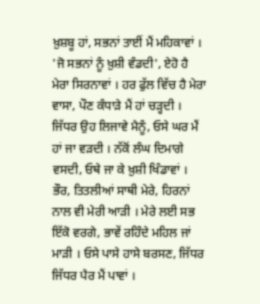ਖ਼ੁਸ਼ਬੂ ਹਾਂ, ਸਭਨਾਂ ਤਾਈਂ ਮੈਂ ਮਹਿਕਾਵਾਂ । 'ਜੋ ਸਭਨਾਂ ਨੂੰ ਖ਼ੁਸ਼ੀ ਵੰਡਦੀ', ਏਹੋ ਹੈ ਮੇਰਾ ਸਿਰਨਾਵਾਂ । ਹਰ ਫੁੱਲ ਵਿੱਚ ਹੈ ਮੇਰਾ ਵਾਸਾ, ਪੌਣ ਕੰਧਾੜੇ ਮੈਂ ਹਾਂ ਚੜ੍ਹਦੀ । ਜਿੱਧਰ ਉਹ ਲਿਜਾਵੇ ਮੈਨੂੰ, ਓਸੇ ਘਰ ਮੈਂ ਹਾਂ ਜਾ ਵੜਦੀ । ਨੱਕੋਂ ਲੰਘ ਦਿਮਾਗੇ ਵਸਦੀ, ਓਥੇ ਜਾ ਕੇ ਖ਼ੁਸ਼ੀ ਖਿੰਡਾਵਾਂ । ਭੌਰ, ਤਿਤਲੀਆਂ ਸਾਥੀ ਮੇਰੇ, ਹਿਰਨਾਂ ਨਾਲ ਵੀ ਮੇਰੀ ਆੜੀ । ਮੇਰੇ ਲਈ ਸਭ ਇੱਕੋ ਵਰਗੇ, ਭਾਵੇਂ ਰਹਿੰਦੇ ਮਹਿਲ ਜਾਂ ਮਾੜੀ । ਓਸੇ ਪਾਸੇ ਹਾਸੇ ਬਰਸਣ, ਜਿੱਧਰ ਜਿੱਧਰ ਪੈਰ ਮੈਂ ਪਾਵਾਂ ।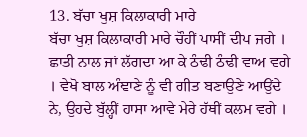13. ਬੱਚਾ ਖੁਸ਼ ਕਿਲਾਕਾਰੀ ਮਾਰੇ
ਬੱਚਾ ਖੁਸ਼ ਕਿਲਾਕਾਰੀ ਮਾਰੇ ਚੌਹੀਂ ਪਾਸੀਂ ਦੀਪ ਜਗੇ । ਛਾਤੀ ਨਾਲ ਜਾਂ ਲੱਗਦਾ ਆ ਕੇ ਠੰਢੀ ਠੰਢੀ ਵਾਅ ਵਗੇ । ਵੇਖੋ ਬਾਲ ਅੰਞਾਣੇ ਨੂੰ ਵੀ ਗੀਤ ਬਣਾਉਣੇ ਆਉਂਦੇ ਨੇ, ਉਹਦੇ ਬੁੱਲ੍ਹੀਂ ਹਾਸਾ ਆਵੇ ਮੇਰੇ ਹੱਥੀਂ ਕਲਮ ਵਗੇ ।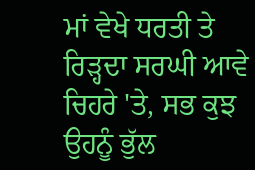ਮਾਂ ਵੇਖੇ ਧਰਤੀ ਤੇ ਰਿੜ੍ਹਦਾ ਸਰਘੀ ਆਵੇ ਚਿਹਰੇ 'ਤੇ, ਸਭ ਕੁਝ ਉਹਨੂੰ ਭੁੱਲ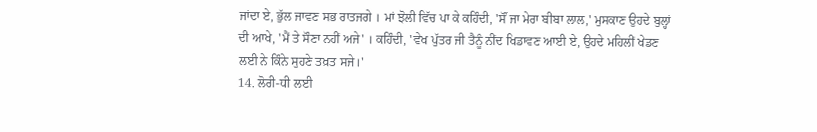ਜਾਂਦਾ ਏ, ਭੁੱਲ ਜਾਵਣ ਸਭ ਰਾਤਜਗੇ । ਮਾਂ ਝੋਲੀ ਵਿੱਚ ਪਾ ਕੇ ਕਹਿੰਦੀ, 'ਸੌਂ ਜਾ ਮੇਰਾ ਬੀਬਾ ਲਾਲ,' ਮੁਸਕਾਣ ਉਹਦੇ ਬੁਲ੍ਹਾਂ ਦੀ ਆਖੇ, 'ਮੈਂ ਤੇ ਸੌਣਾ ਨਹੀਂ ਅਜੇ' । ਕਹਿੰਦੀ, 'ਵੇਖ ਪੁੱਤਰ ਜੀ ਤੈਨੂੰ ਨੀਂਦ ਖਿਡਾਵਣ ਆਈ ਏ, ਉਹਦੇ ਮਹਿਲੀਂ ਖੇਡਣ ਲਈ ਨੇ ਕਿੰਨੇ ਸੁਹਣੇ ਤਖ਼ਤ ਸਜੇ।'
14. ਲੋਰੀ-ਧੀ ਲਈ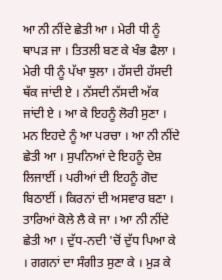ਆ ਨੀ ਨੀਂਦੇ ਛੇਤੀ ਆ । ਮੇਰੀ ਧੀ ਨੂੰ ਥਾਪੜ ਜਾ । ਤਿਤਲੀ ਬਣ ਕੇ ਖੰਭ ਫੈਲਾ । ਮੇਰੀ ਧੀ ਨੂੰ ਪੱਖਾ ਝੁਲਾ । ਹੱਸਦੀ ਹੱਸਦੀ ਥੱਕ ਜਾਂਦੀ ਏ । ਨੱਸਦੀ ਨੱਸਦੀ ਅੱਕ ਜਾਂਦੀ ਏ । ਆ ਕੇ ਇਹਨੂੰ ਲੋਰੀ ਸੁਣਾ । ਮਨ ਇਹਦੇ ਨੂੰ ਆ ਪਰਚਾ । ਆ ਨੀ ਨੀਂਦੇ ਛੇਤੀ ਆ । ਸੁਪਨਿਆਂ ਦੇ ਇਹਨੂੰ ਦੇਸ਼ ਲਿਜਾਈਂ । ਪਰੀਆਂ ਦੀ ਇਹਨੂੰ ਗੋਦ ਬਿਠਾਈਂ । ਕਿਰਨਾਂ ਦੀ ਅਸਵਾਰ ਬਣਾ । ਤਾਰਿਆਂ ਕੋਲੇ ਲੈ ਕੇ ਜਾ । ਆ ਨੀ ਨੀਂਦੇ ਛੇਤੀ ਆ । ਦੁੱਧ-ਨਦੀ 'ਚੋਂ ਦੁੱਧ ਪਿਆ ਕੇ । ਗਗਨਾਂ ਦਾ ਸੰਗੀਤ ਸੁਣਾ ਕੇ । ਮੁੜ ਕੇ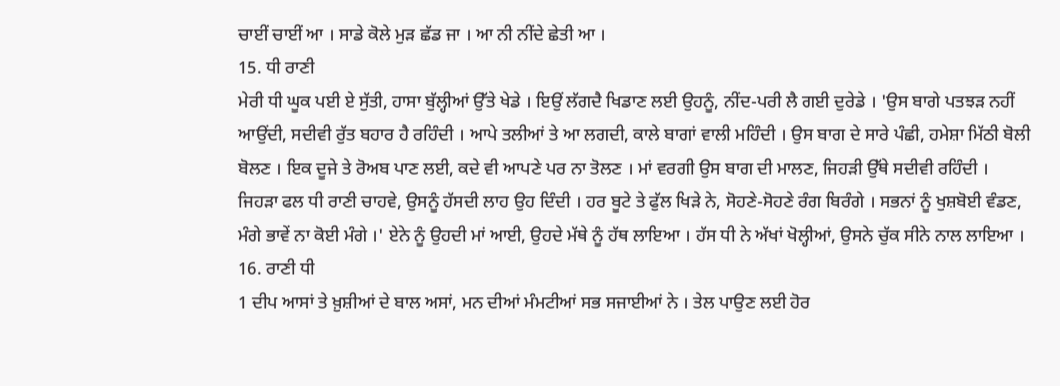ਚਾਈਂ ਚਾਈਂ ਆ । ਸਾਡੇ ਕੋਲੇ ਮੁੜ ਛੱਡ ਜਾ । ਆ ਨੀ ਨੀਂਦੇ ਛੇਤੀ ਆ ।
15. ਧੀ ਰਾਣੀ
ਮੇਰੀ ਧੀ ਘੂਕ ਪਈ ਏ ਸੁੱਤੀ, ਹਾਸਾ ਬੁੱਲ੍ਹੀਆਂ ਉੱਤੇ ਖੇਡੇ । ਇਉਂ ਲੱਗਦੈ ਖਿਡਾਣ ਲਈ ਉਹਨੂੰ, ਨੀਂਦ-ਪਰੀ ਲੈ ਗਈ ਦੁਰੇਡੇ । 'ਉਸ ਬਾਗੇ ਪਤਝੜ ਨਹੀਂ ਆਉਂਦੀ, ਸਦੀਵੀ ਰੁੱਤ ਬਹਾਰ ਹੈ ਰਹਿੰਦੀ । ਆਪੇ ਤਲੀਆਂ ਤੇ ਆ ਲਗਦੀ, ਕਾਲੇ ਬਾਗਾਂ ਵਾਲੀ ਮਹਿੰਦੀ । ਉਸ ਬਾਗ ਦੇ ਸਾਰੇ ਪੰਛੀ, ਹਮੇਸ਼ਾ ਮਿੱਠੀ ਬੋਲੀ ਬੋਲਣ । ਇਕ ਦੂਜੇ ਤੇ ਰੋਅਬ ਪਾਣ ਲਈ, ਕਦੇ ਵੀ ਆਪਣੇ ਪਰ ਨਾ ਤੋਲਣ । ਮਾਂ ਵਰਗੀ ਉਸ ਬਾਗ ਦੀ ਮਾਲਣ, ਜਿਹੜੀ ਉੱਥੇ ਸਦੀਵੀ ਰਹਿੰਦੀ । ਜਿਹੜਾ ਫਲ ਧੀ ਰਾਣੀ ਚਾਹਵੇ, ਉਸਨੂੰ ਹੱਸਦੀ ਲਾਹ ਉਹ ਦਿੰਦੀ । ਹਰ ਬੂਟੇ ਤੇ ਫੁੱਲ ਖਿੜੇ ਨੇ, ਸੋਹਣੇ-ਸੋਹਣੇ ਰੰਗ ਬਿਰੰਗੇ । ਸਭਨਾਂ ਨੂੰ ਖੁਸ਼ਬੋਈ ਵੰਡਣ, ਮੰਗੇ ਭਾਵੇਂ ਨਾ ਕੋਈ ਮੰਗੇ ।' ਏਨੇ ਨੂੰ ਉਹਦੀ ਮਾਂ ਆਈ, ਉਹਦੇ ਮੱਥੇ ਨੂੰ ਹੱਥ ਲਾਇਆ । ਹੱਸ ਧੀ ਨੇ ਅੱਖਾਂ ਖੋਲ੍ਹੀਆਂ, ਉਸਨੇ ਚੁੱਕ ਸੀਨੇ ਨਾਲ ਲਾਇਆ ।
16. ਰਾਣੀ ਧੀ
1 ਦੀਪ ਆਸਾਂ ਤੇ ਖ਼ੁਸ਼ੀਆਂ ਦੇ ਬਾਲ ਅਸਾਂ, ਮਨ ਦੀਆਂ ਮੰਮਟੀਆਂ ਸਭ ਸਜਾਈਆਂ ਨੇ । ਤੇਲ ਪਾਉਣ ਲਈ ਹੋਰ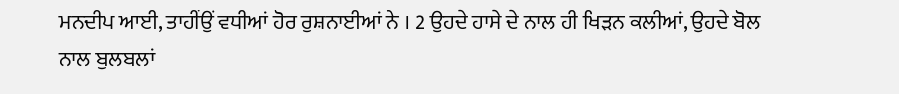ਮਨਦੀਪ ਆਈ, ਤਾਹੀਂਉਂ ਵਧੀਆਂ ਹੋਰ ਰੁਸ਼ਨਾਈਆਂ ਨੇ । 2 ਉਹਦੇ ਹਾਸੇ ਦੇ ਨਾਲ ਹੀ ਖਿੜਨ ਕਲੀਆਂ, ਉਹਦੇ ਬੋਲ ਨਾਲ ਬੁਲਬਲਾਂ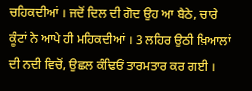ਚਹਿਕਦੀਆਂ । ਜਦੋਂ ਦਿਲ ਦੀ ਗੋਦ ਉਹ ਆ ਬੈਠੇ, ਚਾਰੇ ਕੂੰਟਾਂ ਨੇ ਆਪੇ ਹੀ ਮਹਿਕਦੀਆਂ । 3 ਲਹਿਰ ਉਠੀ ਖ਼ਿਆਲਾਂ ਦੀ ਨਦੀ ਵਿਚੋਂ, ਉਛਲ ਕੰਢਿਓਂ ਤਾਰਮਤਾਰ ਕਰ ਗਈ ।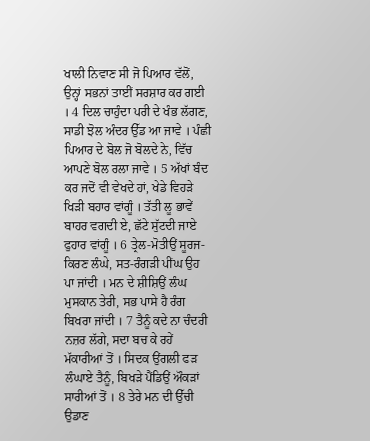ਖਾਲੀ ਨਿਵਾਣ ਸੀ ਜੋ ਪਿਆਰ ਵੱਲੋਂ, ਉਨ੍ਹਾਂ ਸਭਨਾਂ ਤਾਈਂ ਸਰਸ਼ਾਰ ਕਰ ਗਈ । 4 ਦਿਲ ਚਾਹੁੰਦਾ ਪਰੀ ਦੇ ਖੰਭ ਲੱਗਣ, ਸਾਡੀ ਝੋਲ ਅੰਦਰ ਉੱਡ ਆ ਜਾਵੇ । ਪੰਛੀ ਪਿਆਰ ਦੇ ਬੋਲ ਜੋ ਬੋਲਦੇ ਨੇ, ਵਿੱਚ ਆਪਣੇ ਬੋਲ ਰਲਾ ਜਾਵੇ । 5 ਅੱਖਾਂ ਬੰਦ ਕਰ ਜਦੋਂ ਵੀ ਵੇਖਦੇ ਹਾਂ, ਖੇਡੇ ਵਿਹੜੇ ਖਿੜੀ ਬਹਾਰ ਵਾਂਗੂੰ । ਤੱਤੀ ਲੂ ਭਾਵੇਂ ਬਾਹਰ ਵਗਦੀ ਏ, ਛੱਟੇ ਸੁੱਟਦੀ ਜਾਏ ਫੁਹਾਰ ਵਾਂਗੂੰ । 6 ਤ੍ਰੇਲ-ਮੋਤੀਉਂ ਸੂਰਜ-ਕਿਰਣ ਲੰਘੇ, ਸਤ-ਰੰਗੜੀ ਪੀਂਘ ਉਹ ਪਾ ਜਾਂਦੀ । ਮਨ ਦੇ ਸ਼ੀਸ਼ਿਉਂ ਲੰਘ ਮੁਸਕਾਨ ਤੇਰੀ, ਸਭ ਪਾਸੇ ਹੈ ਰੰਗ ਬਿਖਰਾ ਜਾਂਦੀ । 7 ਤੈਨੂੰ ਕਦੇ ਨਾ ਚੰਦਰੀ ਨਜ਼ਰ ਲੱਗੇ, ਸਦਾ ਬਚ ਕੇ ਰਹੇਂ ਮੱਕਾਰੀਆਂ ਤੋਂ । ਸਿਦਕ ਉਂਗਲੀ ਫੜ ਲੰਘਾਏ ਤੈਨੂੰ, ਬਿਖੜੇ ਪੈਂਡਿਉਂ ਔਕੜਾਂ ਸਾਰੀਆਂ ਤੋਂ । 8 ਤੇਰੇ ਮਨ ਦੀ ਉੱਚੀ ਉਡਾਣ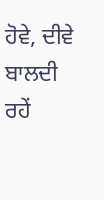ਹੋਵੇ, ਦੀਵੇ ਬਾਲਦੀ ਰਹੇਂ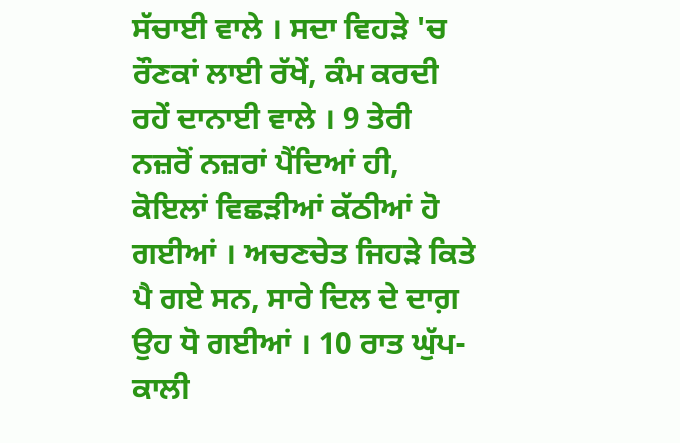ਸੱਚਾਈ ਵਾਲੇ । ਸਦਾ ਵਿਹੜੇ 'ਚ ਰੌਣਕਾਂ ਲਾਈ ਰੱਖੇਂ, ਕੰਮ ਕਰਦੀ ਰਹੇਂ ਦਾਨਾਈ ਵਾਲੇ । 9 ਤੇਰੀ ਨਜ਼ਰੋਂ ਨਜ਼ਰਾਂ ਪੈਂਦਿਆਂ ਹੀ, ਕੋਇਲਾਂ ਵਿਛੜੀਆਂ ਕੱਠੀਆਂ ਹੋ ਗਈਆਂ । ਅਚਣਚੇਤ ਜਿਹੜੇ ਕਿਤੇ ਪੈ ਗਏ ਸਨ, ਸਾਰੇ ਦਿਲ ਦੇ ਦਾਗ਼ ਉਹ ਧੋ ਗਈਆਂ । 10 ਰਾਤ ਘੁੱਪ-ਕਾਲੀ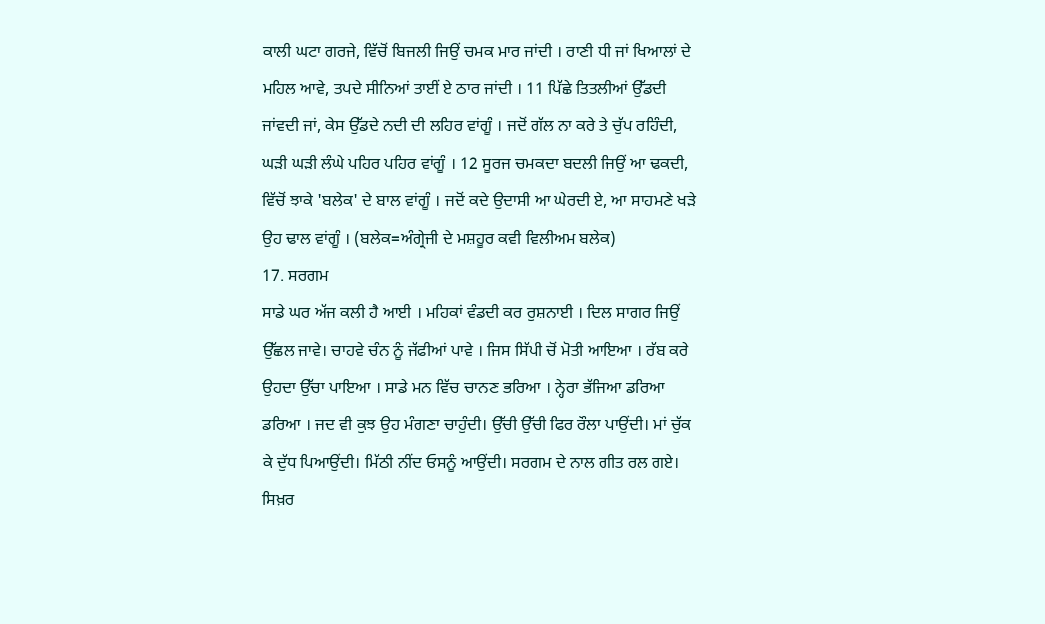ਕਾਲੀ ਘਟਾ ਗਰਜੇ, ਵਿੱਚੋਂ ਬਿਜਲੀ ਜਿਉਂ ਚਮਕ ਮਾਰ ਜਾਂਦੀ । ਰਾਣੀ ਧੀ ਜਾਂ ਖਿਆਲਾਂ ਦੇ ਮਹਿਲ ਆਵੇ, ਤਪਦੇ ਸੀਨਿਆਂ ਤਾਈਂ ਏ ਠਾਰ ਜਾਂਦੀ । 11 ਪਿੱਛੇ ਤਿਤਲੀਆਂ ਉੱਡਦੀ ਜਾਂਵਦੀ ਜਾਂ, ਕੇਸ ਉੱਡਦੇ ਨਦੀ ਦੀ ਲਹਿਰ ਵਾਂਗੂੰ । ਜਦੋਂ ਗੱਲ ਨਾ ਕਰੇ ਤੇ ਚੁੱਪ ਰਹਿੰਦੀ, ਘੜੀ ਘੜੀ ਲੰਘੇ ਪਹਿਰ ਪਹਿਰ ਵਾਂਗੂੰ । 12 ਸੂਰਜ ਚਮਕਦਾ ਬਦਲੀ ਜਿਉਂ ਆ ਢਕਦੀ, ਵਿੱਚੋਂ ਝਾਕੇ 'ਬਲੇਕ' ਦੇ ਬਾਲ ਵਾਂਗੂੰ । ਜਦੋਂ ਕਦੇ ਉਦਾਸੀ ਆ ਘੇਰਦੀ ਏ, ਆ ਸਾਹਮਣੇ ਖੜੇ ਉਹ ਢਾਲ ਵਾਂਗੂੰ । (ਬਲੇਕ=ਅੰਗ੍ਰੇਜੀ ਦੇ ਮਸ਼ਹੂਰ ਕਵੀ ਵਿਲੀਅਮ ਬਲੇਕ)
17. ਸਰਗਮ
ਸਾਡੇ ਘਰ ਅੱਜ ਕਲੀ ਹੈ ਆਈ । ਮਹਿਕਾਂ ਵੰਡਦੀ ਕਰ ਰੁਸ਼ਨਾਈ । ਦਿਲ ਸਾਗਰ ਜਿਉਂ ਉੱਛਲ ਜਾਵੇ। ਚਾਹਵੇ ਚੰਨ ਨੂੰ ਜੱਫੀਆਂ ਪਾਵੇ । ਜਿਸ ਸਿੱਪੀ ਚੋਂ ਮੋਤੀ ਆਇਆ । ਰੱਬ ਕਰੇ ਉਹਦਾ ਉੱਚਾ ਪਾਇਆ । ਸਾਡੇ ਮਨ ਵਿੱਚ ਚਾਨਣ ਭਰਿਆ । ਨ੍ਹੇਰਾ ਭੱਜਿਆ ਡਰਿਆ ਡਰਿਆ । ਜਦ ਵੀ ਕੁਝ ਉਹ ਮੰਗਣਾ ਚਾਹੁੰਦੀ। ਉੱਚੀ ਉੱਚੀ ਫਿਰ ਰੌਲਾ ਪਾਉਂਦੀ। ਮਾਂ ਚੁੱਕ ਕੇ ਦੁੱਧ ਪਿਆਉਂਦੀ। ਮਿੱਠੀ ਨੀਂਦ ਓਸਨੂੰ ਆਉਂਦੀ। ਸਰਗਮ ਦੇ ਨਾਲ ਗੀਤ ਰਲ ਗਏ। ਸਿਖ਼ਰ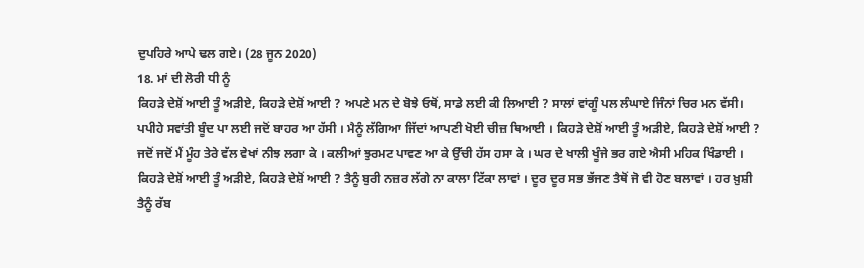ਦੁਪਹਿਰੇ ਆਪੇ ਢਲ ਗਏ। (28 ਜੂਨ 2020)
18. ਮਾਂ ਦੀ ਲੋਰੀ ਧੀ ਨੂੰ
ਕਿਹੜੇ ਦੇਸ਼ੋਂ ਆਈ ਤੂੰ ਅੜੀਏ, ਕਿਹੜੇ ਦੇਸ਼ੋਂ ਆਈ ? ਅਪਣੇ ਮਨ ਦੇ ਬੋਝੇ ਓਥੋਂ, ਸਾਡੇ ਲਈ ਕੀ ਲਿਆਈ ? ਸਾਲਾਂ ਵਾਂਗੂੰ ਪਲ ਲੰਘਾਏ ਜਿੰਨਾਂ ਚਿਰ ਮਨ ਵੱਸੀ। ਪਪੀਹੇ ਸਵਾਂਤੀ ਬੂੰਦ ਪਾ ਲਈ ਜਦੋਂ ਬਾਹਰ ਆ ਹੱਸੀ । ਮੈਨੂੰ ਲੱਗਿਆ ਜਿੱਦਾਂ ਆਪਣੀ ਖੋਈ ਚੀਜ਼ ਥਿਆਈ । ਕਿਹੜੇ ਦੇਸ਼ੋਂ ਆਈ ਤੂੰ ਅੜੀਏ, ਕਿਹੜੇ ਦੇਸ਼ੋਂ ਆਈ ? ਜਦੋਂ ਜਦੋਂ ਮੈਂ ਮੂੰਹ ਤੇਰੇ ਵੱਲ ਵੇਖਾਂ ਨੀਝ ਲਗਾ ਕੇ । ਕਲੀਆਂ ਝੁਰਮਟ ਪਾਵਣ ਆ ਕੇ ਉੱਚੀ ਹੱਸ ਹਸਾ ਕੇ । ਘਰ ਦੇ ਖਾਲੀ ਖੂੰਜੇ ਭਰ ਗਏ ਐਸੀ ਮਹਿਕ ਖਿੰਡਾਈ । ਕਿਹੜੇ ਦੇਸ਼ੋਂ ਆਈ ਤੂੰ ਅੜੀਏ, ਕਿਹੜੇ ਦੇਸ਼ੋਂ ਆਈ ? ਤੈਨੂੰ ਬੁਰੀ ਨਜ਼ਰ ਲੱਗੇ ਨਾ ਕਾਲਾ ਟਿੱਕਾ ਲਾਵਾਂ । ਦੂਰ ਦੂਰ ਸਭ ਭੱਜਣ ਤੈਥੋਂ ਜੋ ਵੀ ਹੋਣ ਬਲਾਵਾਂ । ਹਰ ਖ਼ੁਸ਼ੀ ਤੈਨੂੰ ਰੱਬ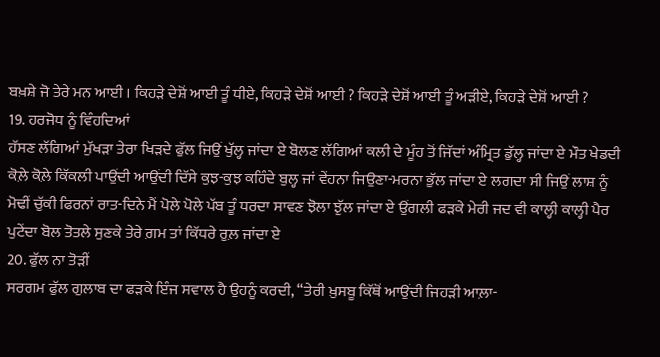ਬਖ਼ਸ਼ੇ ਜੋ ਤੇਰੇ ਮਨ ਆਈ । ਕਿਹੜੇ ਦੇਸ਼ੋਂ ਆਈ ਤੂੰ ਧੀਏ, ਕਿਹੜੇ ਦੇਸ਼ੋਂ ਆਈ ? ਕਿਹੜੇ ਦੇਸ਼ੋਂ ਆਈ ਤੂੰ ਅੜੀਏ, ਕਿਹੜੇ ਦੇਸ਼ੋਂ ਆਈ ?
19. ਹਰਜੋਧ ਨੂੰ ਵਿੰਹਦਿਆਂ
ਹੱਸਣ ਲੱਗਿਆਂ ਮੁੱਖੜਾ ਤੇਰਾ ਖਿੜਦੇ ਫੁੱਲ ਜਿਉਂ ਖੁੱਲ੍ਹ ਜਾਂਦਾ ਏ ਬੋਲਣ ਲੱਗਿਆਂ ਕਲੀ ਦੇ ਮੂੰਹ ਤੋਂ ਜਿੱਦਾਂ ਅੰਮ੍ਰਿਤ ਡੁੱਲ੍ਹ ਜਾਂਦਾ ਏ ਮੌਤ ਖੇਡਦੀ ਕੋਲ਼ੇ ਕੋਲ਼ੇ ਕਿੱਕਲੀ ਪਾਉਂਦੀ ਆਉਂਦੀ ਦਿੱਸੇ ਕੁਝ-ਕੁਝ ਕਹਿੰਦੇ ਬੁਲ੍ਹ ਜਾਂ ਵੇਂਹਨਾ ਜਿਉਣਾ-ਮਰਨਾ ਭੁੱਲ ਜਾਂਦਾ ਏ ਲਗਦਾ ਸੀ ਜਿਉਂ ਲਾਸ਼ ਨੂੰ ਮੋਢੀਂ ਚੁੱਕੀ ਫਿਰਨਾਂ ਰਾਤ-ਦਿਨੇ ਮੈਂ ਪੋਲੇ ਪੋਲੇ ਪੱਬ ਤੂੰ ਧਰਦਾ ਸਾਵਣ ਝੋਲਾ ਝੁੱਲ ਜਾਂਦਾ ਏ ਉਂਗਲੀ ਫੜਕੇ ਮੇਰੀ ਜਦ ਵੀ ਕਾਲ੍ਹੀ ਕਾਲ੍ਹੀ ਪੈਰ ਪੁਟੇਂਦਾ ਬੋਲ ਤੋਤਲੇ ਸੁਣਕੇ ਤੇਰੇ ਗ਼ਮ ਤਾਂ ਕਿੱਧਰੇ ਰੁਲ਼ ਜਾਂਦਾ ਏ
20. ਫੁੱਲ ਨਾ ਤੋੜੀਂ
ਸਰਗਮ ਫੁੱਲ ਗੁਲਾਬ ਦਾ ਫੜਕੇ ਇੰਜ ਸਵਾਲ ਹੈ ਉਹਨੂੰ ਕਰਦੀ, “ਤੇਰੀ ਖ਼ੁਸਬੂ ਕਿੱਥੋਂ ਆਉਂਦੀ ਜਿਹੜੀ ਆਲ਼ਾ-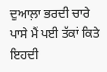ਦੁਆਲ਼ਾ ਭਰਦੀ ਚਾਰੇ ਪਾਸੇ ਮੈਂ ਪਈ ਤੱਕਾਂ ਕਿਤੇ ਇਹਦੀ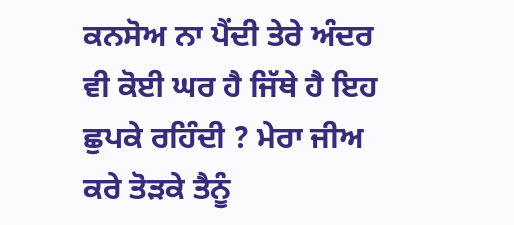ਕਨਸੋਅ ਨਾ ਪੈਂਦੀ ਤੇਰੇ ਅੰਦਰ ਵੀ ਕੋਈ ਘਰ ਹੈ ਜਿੱਥੇ ਹੈ ਇਹ ਛੁਪਕੇ ਰਹਿੰਦੀ ? ਮੇਰਾ ਜੀਅ ਕਰੇ ਤੋੜਕੇ ਤੈਨੂੰ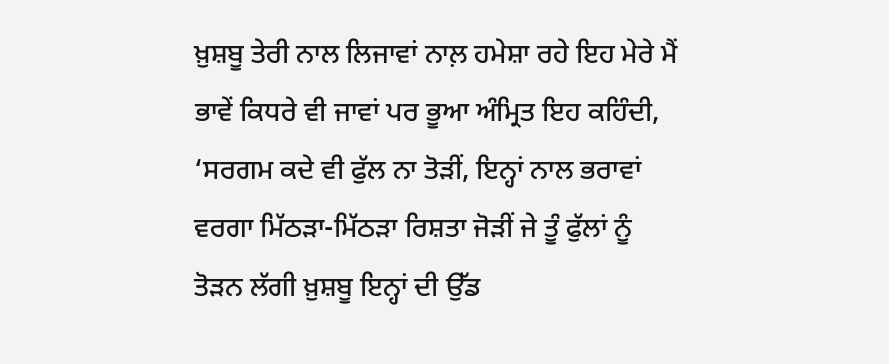ਖ਼ੁਸ਼ਬੂ ਤੇਰੀ ਨਾਲ ਲਿਜਾਵਾਂ ਨਾਲ਼ ਹਮੇਸ਼ਾ ਰਹੇ ਇਹ ਮੇਰੇ ਮੈਂ ਭਾਵੇਂ ਕਿਧਰੇ ਵੀ ਜਾਵਾਂ ਪਰ ਭੂਆ ਅੰਮ੍ਰਿਤ ਇਹ ਕਹਿੰਦੀ, ‘ਸਰਗਮ ਕਦੇ ਵੀ ਫੁੱਲ ਨਾ ਤੋੜੀਂ, ਇਨ੍ਹਾਂ ਨਾਲ ਭਰਾਵਾਂ ਵਰਗਾ ਮਿੱਠੜਾ-ਮਿੱਠੜਾ ਰਿਸ਼ਤਾ ਜੋੜੀਂ ਜੇ ਤੂੰ ਫੁੱਲਾਂ ਨੂੰ ਤੋੜਨ ਲੱਗੀ ਖ਼ੁਸ਼ਬੂ ਇਨ੍ਹਾਂ ਦੀ ਉੱਡ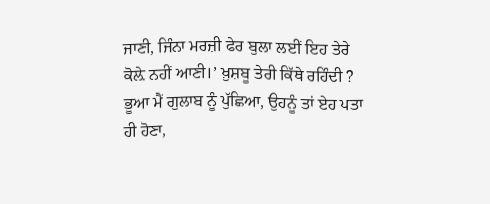ਜਾਣੀ, ਜਿੰਨਾ ਮਰਜ਼ੀ ਫੇਰ ਬੁਲਾ ਲਈਂ ਇਹ ਤੇਰੇ ਕੋਲ਼ੇ ਨਹੀਂ ਆਣੀ।’ ਖ਼ੁਸ਼ਬੂ ਤੇਰੀ ਕਿੱਥੇ ਰਹਿੰਦੀ ? ਭੂਆ ਮੈਂ ਗੁਲਾਬ ਨੂੰ ਪੁੱਛਿਆ, ਉਹਨੂੰ ਤਾਂ ਏਹ ਪਤਾ ਹੀ ਹੋਣਾ,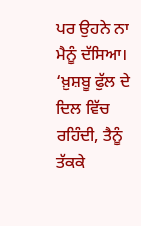ਪਰ ਉਹਨੇ ਨਾ ਮੈਨੂੰ ਦੱਸਿਆ। ‘ਖ਼ੁਸ਼ਬੂ ਫੁੱਲ ਦੇ ਦਿਲ ਵਿੱਚ ਰਹਿੰਦੀ, ਤੈਨੂੰ ਤੱਕਕੇ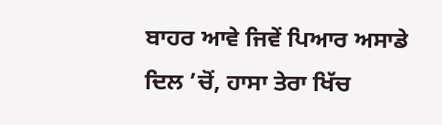ਬਾਹਰ ਆਵੇ ਜਿਵੇਂ ਪਿਆਰ ਅਸਾਡੇ ਦਿਲ ’ਚੋਂ, ਹਾਸਾ ਤੇਰਾ ਖਿੱਚ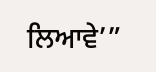ਲਿਆਵੇ’”